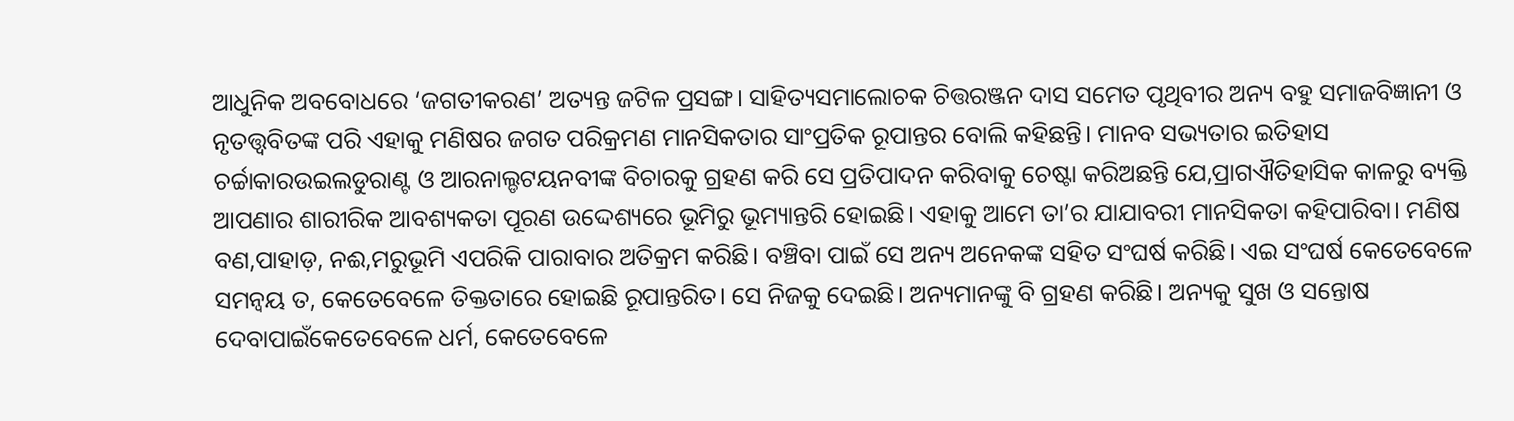ଆଧୁନିକ ଅବବୋଧରେ ‘ଜଗତୀକରଣ’ ଅତ୍ୟନ୍ତ ଜଟିଳ ପ୍ରସଙ୍ଗ। ସାହିତ୍ୟସମାଲୋଚକ ଚିତ୍ତରଞ୍ଜନ ଦାସ ସମେତ ପୃଥିବୀର ଅନ୍ୟ ବହୁ ସମାଜବିଜ୍ଞାନୀ ଓ ନୃତତ୍ତ୍ଵବିତଙ୍କ ପରି ଏହାକୁ ମଣିଷର ଜଗତ ପରିକ୍ରମଣ ମାନସିକତାର ସାଂପ୍ରତିକ ରୂପାନ୍ତର ବୋଲି କହିଛନ୍ତି। ମାନବ ସଭ୍ୟତାର ଇତିହାସ ଚର୍ଚ୍ଚାକାରଉଇଲଡୁରାଣ୍ଟ ଓ ଆରନାଲ୍ଡଟୟନବୀଙ୍କ ବିଚାରକୁ ଗ୍ରହଣ କରି ସେ ପ୍ରତିପାଦନ କରିବାକୁ ଚେଷ୍ଟା କରିଅଛନ୍ତି ଯେ,ପ୍ରାଗଐତିହାସିକ କାଳରୁ ବ୍ୟକ୍ତି ଆପଣାର ଶାରୀରିକ ଆବଶ୍ୟକତା ପୂରଣ ଉଦ୍ଦେଶ୍ୟରେ ଭୂମିରୁ ଭୂମ୍ୟାନ୍ତରି ହୋଇଛି। ଏହାକୁ ଆମେ ତା’ର ଯାଯାବରୀ ମାନସିକତା କହିପାରିବା। ମଣିଷ ବଣ,ପାହାଡ଼, ନଈ,ମରୁଭୂମି ଏପରିକି ପାରାବାର ଅତିକ୍ରମ କରିଛି। ବଞ୍ଚିବା ପାଇଁ ସେ ଅନ୍ୟ ଅନେକଙ୍କ ସହିତ ସଂଘର୍ଷ କରିଛି। ଏଇ ସଂଘର୍ଷ କେତେବେଳେ ସମନ୍ଵୟ ତ, କେତେବେଳେ ତିକ୍ତତାରେ ହୋଇଛି ରୂପାନ୍ତରିତ। ସେ ନିଜକୁ ଦେଇଛି। ଅନ୍ୟମାନଙ୍କୁ ବି ଗ୍ରହଣ କରିଛି। ଅନ୍ୟକୁ ସୁଖ ଓ ସନ୍ତୋଷ ଦେବାପାଇଁକେତେବେଳେ ଧର୍ମ, କେତେବେଳେ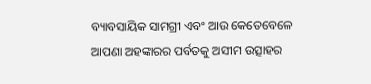ବ୍ୟାବସାୟିକ ସାମଗ୍ରୀ ଏବଂ ଆଉ କେତେବେଳେ ଆପଣା ଅହଙ୍କାରର ପର୍ବତକୁ ଅସୀମ ଉତ୍ସାହର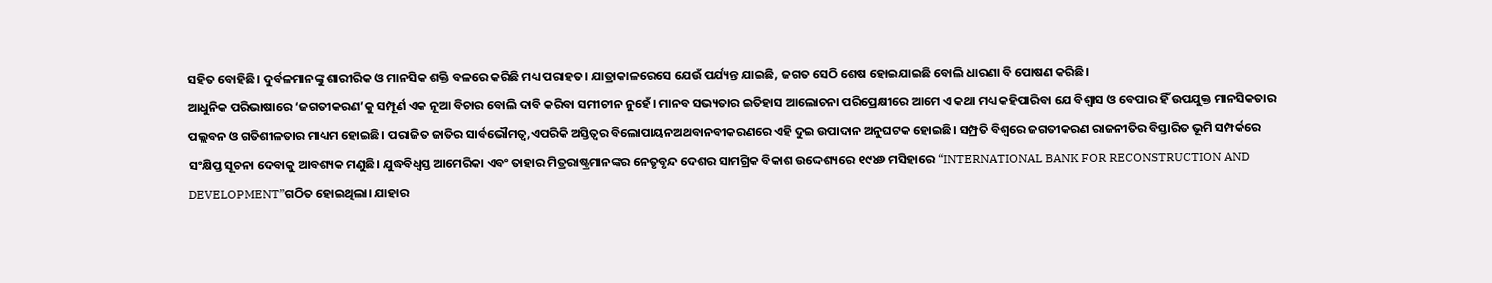ସହିତ ବୋହିଛି। ଦୁର୍ବଳମାନଙ୍କୁ ଶାରୀରିକ ଓ ମାନସିକ ଶକ୍ତି ବଳରେ କରିଛି ମଧ୍ୟ ପରାହତ। ଯାତ୍ରାକାଳରେସେ ଯେଉଁ ପର୍ଯ୍ୟନ୍ତ ଯାଇଛି, ଜଗତ ସେଠି ଶେଷ ହୋଇଯାଇଛି ବୋଲି ଧାରଣା ବି ପୋଷଣ କରିଛି।
ଆଧୁନିକ ପରିଭାଷାରେ ‘ଜଗତୀକରଣ’କୁ ସମ୍ପୂର୍ଣ ଏକ ନୂଆ ବିଚାର ବୋଲି ଦାବି କରିବା ସମୀଚୀନ ନୁହେଁ। ମାନବ ସଭ୍ୟତାର ଇତିହାସ ଆଲୋଚନା ପରିପ୍ରେକ୍ଷୀରେ ଆମେ ଏ କଥା ମଧ୍ୟ କହିପାରିବା ଯେ ବିଶ୍ଵାସ ଓ ବେପାର ହିଁ ଉପଯୁକ୍ତ ମାନସିକତାର ପଲ୍ଲବନ ଓ ଗତିଶୀଳତାର ମାଧ୍ୟମ ହୋଇଛି। ପରାଜିତ ଜାତିର ସାର୍ବଭୌମତ୍ଵ,ଏପରିକି ଅସ୍ତିତ୍ଵର ବିଲୋପାୟନଅଥବାନବୀକରଣରେ ଏହି ଦୁଇ ଉପାଦାନ ଅନୁଘଟକ ହୋଇଛି। ସମ୍ପ୍ରତି ବିଶ୍ଵରେ ଜଗତୀକରଣ ରାଜନୀତିର ବିସ୍ତାରିତ ଭୂମି ସମ୍ପର୍କରେ ସଂକ୍ଷିପ୍ତ ସୂଚନା ଦେବାକୁ ଆବଶ୍ୟକ ମଣୁଛି। ଯୁଦ୍ଧବିଧ୍ଵସ୍ତ ଆମେରିକା ଏବଂ ତାହାର ମିତ୍ରରାଷ୍ଟ୍ରମାନଙ୍କର ନେତୃବୃନ୍ଦ ଦେଶର ସାମଗ୍ରିକ ବିକାଶ ଉଦ୍ଦେଶ୍ୟରେ ୧୯୪୬ ମସିହାରେ “INTERNATIONAL BANK FOR RECONSTRUCTION AND DEVELOPMENT”ଗଠିତ ହୋଇଥିଲା। ଯାହାର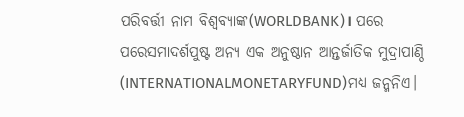ପରିବର୍ତ୍ତୀ ନାମ ବିଶ୍ଵବ୍ୟାଙ୍କ(WORLDBANK)। ପରେ ପରେସମାଦର୍ଶପୁଷ୍ଟ ଅନ୍ୟ ଏକ ଅନୁଷ୍ଠାନ ଆନ୍ତର୍ଜାତିକ ମୁଦ୍ରାପାଣ୍ଠି (INTERNATIONALMONETARYFUND)ମଧ୍ୟ ଜନ୍ମନିଏ।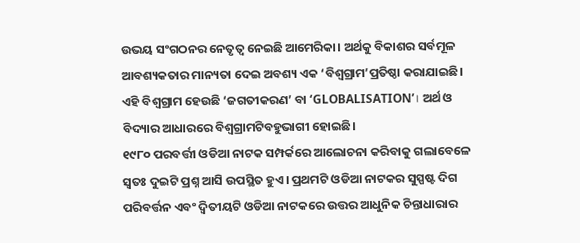ଉଭୟ ସଂଗଠନର ନେତୃତ୍ଵ ନେଇଛି ଆମେରିକା। ଅର୍ଥକୁ ବିକାଶର ସର୍ବମୂଳ ଆବଶ୍ୟକତାର ମାନ୍ୟତା ଦେଇ ଅବଶ୍ୟ ଏକ ‘ବିଶ୍ଵଗ୍ରାମ’ପ୍ରତିଷ୍ଠା କରାଯାଇଛି। ଏହି ବିଶ୍ଵଗ୍ରାମ ହେଉଛି ‘ଜଗତୀକରଣ’ ବା ‘GLOBALISATION’। ଅର୍ଥ ଓ ବିଦ୍ୟାର ଆଧାରରେ ବିଶ୍ଵଗ୍ରାମଟିବହୁଭାଗୀ ହୋଇଛି।
୧୯୮୦ ପରବର୍ତ୍ତୀ ଓଡିଆ ନାଟକ ସମ୍ପର୍କରେ ଆଲୋଚନା କରିବାକୁ ଗଲାବେଳେ ସ୍ଵତଃ ଦୁଇଟି ପ୍ରଶ୍ନ ଆସି ଉପସ୍ଥିତ ହୁଏ। ପ୍ରଥମଟି ଓଡିଆ ନାଟକର ସୁସ୍ପଷ୍ଟ ଦିଗ ପରିବର୍ତ୍ତନ ଏବଂ ଦ୍ଵିତୀୟଟି ଓଡିଆ ନାଟକରେ ଉତ୍ତର ଆଧୁନିକ ଚିନ୍ତାଧାରାର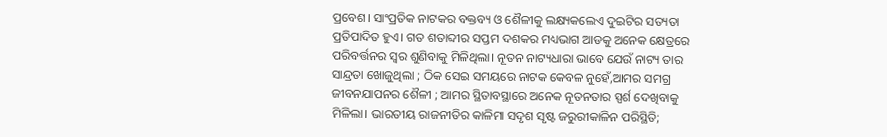ପ୍ରବେଶ। ସାଂପ୍ରତିକ ନାଟକର ବକ୍ତବ୍ୟ ଓ ଶୈଳୀକୁ ଲକ୍ଷ୍ୟକଲେଏ ଦୁଇଟିର ସତ୍ୟତା ପ୍ରତିପାଦିତ ହୁଏ। ଗତ ଶତାବ୍ଦୀର ସପ୍ତମ ଦଶକର ମଧ୍ୟଭାଗ ଆଡକୁ ଅନେକ କ୍ଷେତ୍ରରେ ପରିବର୍ତ୍ତନର ସ୍ଵର ଶୁଣିବାକୁ ମିଳିଥିଲା। ନୂତନ ନାଟ୍ୟଧାରା ଭାବେ ଯେଉଁ ନାଟ୍ୟ ତାର ସାନ୍ଦ୍ରତା ଖୋଜୁଥିଲା ; ଠିକ ସେଇ ସମୟରେ ନାଟକ କେବଳ ନୁହେଁ,ଆମର ସମଗ୍ର ଜୀବନଯାପନର ଶୈଳୀ ; ଆମର ସ୍ଥିତାବସ୍ଥାରେ ଅନେକ ନୂତନତାର ସ୍ପର୍ଶ ଦେଖିବାକୁ ମିଳିଲା। ଭାରତୀୟ ରାଜନୀତିର କାଳିମା ସଦୃଶ ସୃଷ୍ଟ ଜରୁରୀକାଳିନ ପରିସ୍ଥିତି;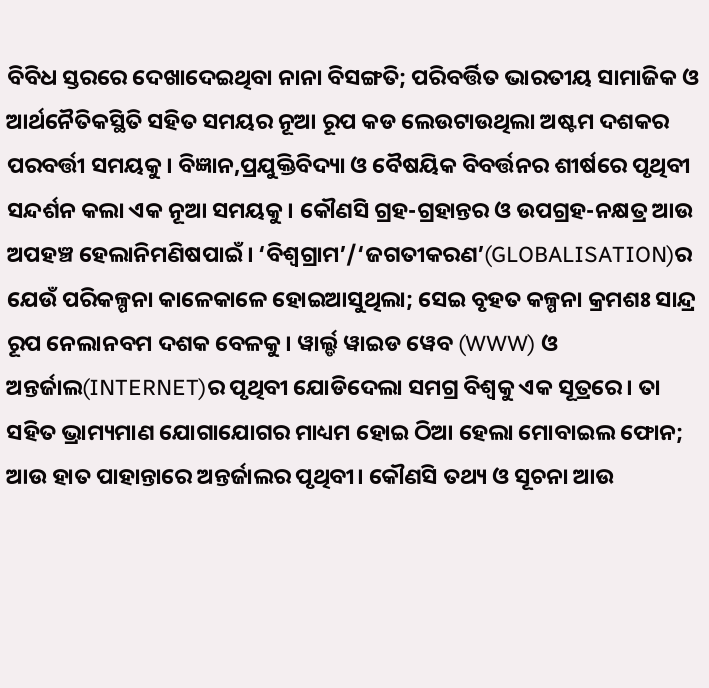ବିବିଧ ସ୍ତରରେ ଦେଖାଦେଇଥିବା ନାନା ବିସଙ୍ଗତି; ପରିବର୍ତ୍ତିତ ଭାରତୀୟ ସାମାଜିକ ଓ ଆର୍ଥନୈତିକସ୍ଥିତି ସହିତ ସମୟର ନୂଆ ରୂପ କଡ ଲେଉଟାଉଥିଲା ଅଷ୍ଟମ ଦଶକର ପରବର୍ତ୍ତୀ ସମୟକୁ। ବିଜ୍ଞାନ,ପ୍ରଯୁକ୍ତିବିଦ୍ୟା ଓ ବୈଷୟିକ ବିବର୍ତ୍ତନର ଶୀର୍ଷରେ ପୃଥିବୀ ସନ୍ଦର୍ଶନ କଲା ଏକ ନୂଆ ସମୟକୁ। କୌଣସି ଗ୍ରହ-ଗ୍ରହାନ୍ତର ଓ ଉପଗ୍ରହ-ନକ୍ଷତ୍ର ଆଉ ଅପହଞ୍ଚ ହେଲାନିମଣିଷପାଇଁ। ‘ବିଶ୍ଵଗ୍ରାମ’/‘ଜଗତୀକରଣ’(GLOBALISATION)ର ଯେଉଁ ପରିକଳ୍ପନା କାଳେକାଳେ ହୋଇଆସୁଥିଲା; ସେଇ ବୃହତ କଳ୍ପନା କ୍ରମଶଃ ସାନ୍ଦ୍ର ରୂପ ନେଲାନବମ ଦଶକ ବେଳକୁ। ୱାର୍ଲ୍ଡ ୱାଇଡ ୱେବ (WWW) ଓ ଅନ୍ତର୍ଜାଲ(INTERNET)ର ପୃଥିବୀ ଯୋଡିଦେଲା ସମଗ୍ର ବିଶ୍ଵକୁ ଏକ ସୂତ୍ରରେ। ତା ସହିତ ଭ୍ରାମ୍ୟମାଣ ଯୋଗାଯୋଗର ମାଧ୍ୟମ ହୋଇ ଠିଆ ହେଲା ମୋବାଇଲ ଫୋନ; ଆଉ ହାତ ପାହାନ୍ତାରେ ଅନ୍ତର୍ଜାଲର ପୃଥିବୀ। କୌଣସି ତଥ୍ୟ ଓ ସୂଚନା ଆଉ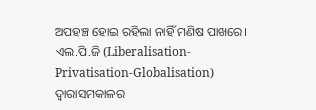ଅପହଞ୍ଚ ହୋଇ ରହିଲା ନାହିଁ ମଣିଷ ପାଖରେ। ଏଲ.ପି.ଜି (Liberalisation-Privatisation-Globalisation) ଦ୍ଵାରାସମକାଳର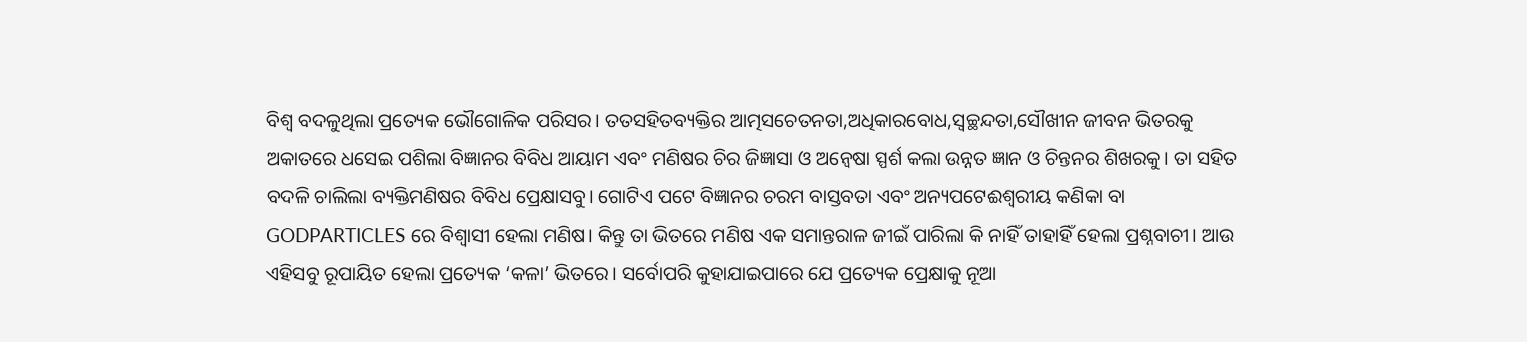ବିଶ୍ଵ ବଦଳୁଥିଲା ପ୍ରତ୍ୟେକ ଭୌଗୋଳିକ ପରିସର। ତତସହିତବ୍ୟକ୍ତିର ଆତ୍ମସଚେତନତା,ଅଧିକାରବୋଧ,ସ୍ଵଚ୍ଛନ୍ଦତା,ସୌଖୀନ ଜୀବନ ଭିତରକୁ ଅକାତରେ ଧସେଇ ପଶିଲା ବିଜ୍ଞାନର ବିବିଧ ଆୟାମ ଏବଂ ମଣିଷର ଚିର ଜିଜ୍ଞାସା ଓ ଅନ୍ଵେଷା ସ୍ପର୍ଶ କଲା ଉନ୍ନତ ଜ୍ଞାନ ଓ ଚିନ୍ତନର ଶିଖରକୁ। ତା ସହିତ ବଦଳି ଚାଲିଲା ବ୍ୟକ୍ତିମଣିଷର ବିବିଧ ପ୍ରେକ୍ଷାସବୁ। ଗୋଟିଏ ପଟେ ବିଜ୍ଞାନର ଚରମ ବାସ୍ତବତା ଏବଂ ଅନ୍ୟପଟେଈଶ୍ଵରୀୟ କଣିକା ବା GODPARTICLES ରେ ବିଶ୍ଵାସୀ ହେଲା ମଣିଷ। କିନ୍ତୁ ତା ଭିତରେ ମଣିଷ ଏକ ସମାନ୍ତରାଳ ଜୀଇଁ ପାରିଲା କି ନାହିଁ ତାହାହିଁ ହେଲା ପ୍ରଶ୍ନବାଚୀ। ଆଉ ଏହିସବୁ ରୂପାୟିତ ହେଲା ପ୍ରତ୍ୟେକ ‘କଳା’ ଭିତରେ। ସର୍ବୋପରି କୁହାଯାଇପାରେ ଯେ ପ୍ରତ୍ୟେକ ପ୍ରେକ୍ଷାକୁ ନୂଆ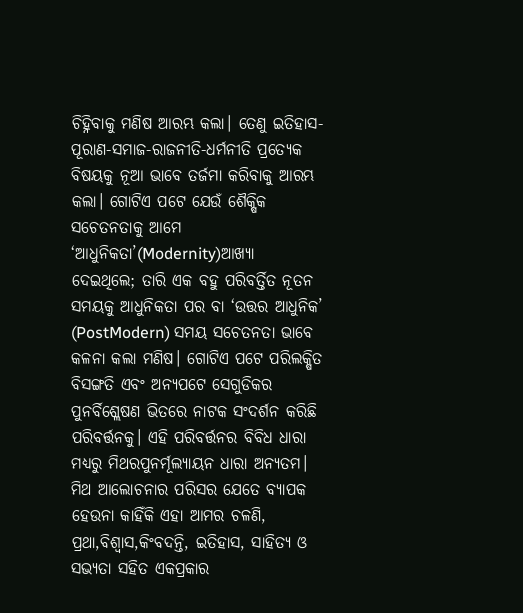ଚିହ୍ନିବାକୁ ମଣିଷ ଆରମ୍ଭ କଲା। ତେଣୁ ଇତିହାସ-ପୂରାଣ-ସମାଜ-ରାଜନୀତି-ଧର୍ମନୀତି ପ୍ରତ୍ୟେକ ବିଷୟକୁ ନୂଆ ଭାବେ ତର୍ଜମା କରିବାକୁ ଆରମ୍ଭ କଲା। ଗୋଟିଏ ପଟେ ଯେଉଁ ଶୈକ୍ଷିକ ସଚେତନତାକୁ ଆମେ ‘ଆଧୁନିକତା’(Modernity)ଆଖ୍ୟା ଦେଇଥିଲେ; ତାରି ଏକ ବହୁ ପରିବର୍ତ୍ତିତ ନୂତନ ସମୟକୁ ଆଧୁନିକତା ପର ବା ‘ଉତ୍ତର ଆଧୁନିକ’ (PostModern) ସମୟ ସଚେତନତା ଭାବେ କଳନା କଲା ମଣିଷ। ଗୋଟିଏ ପଟେ ପରିଲକ୍ଷିତ ବିସଙ୍ଗତି ଏବଂ ଅନ୍ୟପଟେ ସେଗୁଡିକର ପୁନର୍ବିଶ୍ଲେଷଣ ଭିତରେ ନାଟକ ସଂଦର୍ଶନ କରିଛି ପରିବର୍ତ୍ତନକୁ। ଏହି ପରିବର୍ତ୍ତନର ବିବିଧ ଧାରା ମଧ୍ୟରୁ ମିଥରପୁନର୍ମୂଲ୍ୟାୟନ ଧାରା ଅନ୍ୟତମ।
ମିଥ ଆଲୋଚନାର ପରିସର ଯେତେ ବ୍ୟାପକ ହେଉନା କାହିଁକି ଏହା ଆମର ଚଳଣି, ପ୍ରଥା,ବିଶ୍ୱାସ,କିଂବଦନ୍ତି, ଇତିହାସ, ସାହିତ୍ୟ ଓ ସଭ୍ୟତା ସହିତ ଏକପ୍ରକାର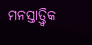ମନସ୍ତାତ୍ତ୍ଵିକ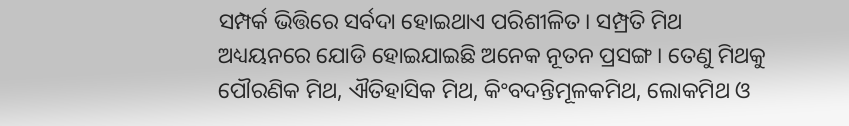ସମ୍ପର୍କ ଭିତ୍ତିରେ ସର୍ବଦା ହୋଇଥାଏ ପରିଶୀଳିତ। ସମ୍ପ୍ରତି ମିଥ ଅଧ୍ୟୟନରେ ଯୋଡି ହୋଇଯାଇଛି ଅନେକ ନୂତନ ପ୍ରସଙ୍ଗ। ତେଣୁ ମିଥକୁ ପୌରଣିକ ମିଥ, ଐତିହାସିକ ମିଥ, କିଂବଦନ୍ତିମୂଳକମିଥ, ଲୋକମିଥ ଓ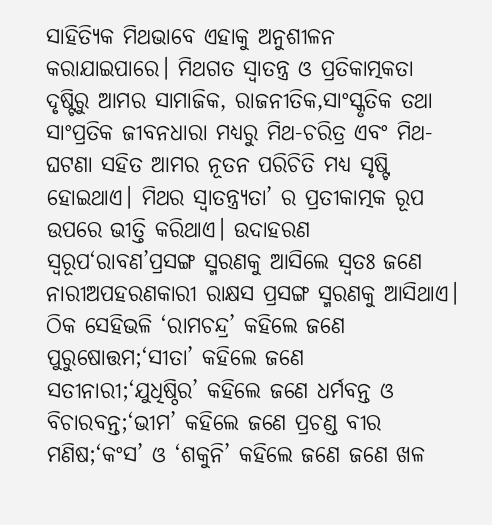ସାହିତ୍ୟିକ ମିଥଭାବେ ଏହାକୁ ଅନୁଶୀଳନ କରାଯାଇପାରେ। ମିଥଗତ ସ୍ଵାତନ୍ତ୍ର ଓ ପ୍ରତିକାତ୍ମକତା ଦୃଷ୍ଟିରୁ ଆମର ସାମାଜିକ, ରାଜନୀତିକ,ସାଂସ୍କୃତିକ ତଥା ସାଂପ୍ରତିକ ଜୀବନଧାରା ମଧ୍ୟରୁ ମିଥ-ଚରିତ୍ର ଏବଂ ମିଥ-ଘଟଣା ସହିତ ଆମର ନୂତନ ପରିଚିତି ମଧ୍ୟ ସୃଷ୍ଟି ହୋଇଥାଏ। ମିଥର ସ୍ଵାତନ୍ତ୍ର୍ୟତା’ ର ପ୍ରତୀକାତ୍ମକ ରୂପ ଉପରେ ଭୀତ୍ତି କରିଥାଏ। ଉଦାହରଣ ସ୍ୱରୂପ‘ରାବଣ’ପ୍ରସଙ୍ଗ ସ୍ମରଣକୁ ଆସିଲେ ସ୍ଵତଃ ଜଣେ ନାରୀଅପହରଣକାରୀ ରାକ୍ଷସ ପ୍ରସଙ୍ଗ ସ୍ମରଣକୁ ଆସିଥାଏ। ଠିକ ସେହିଭଳି ‘ରାମଚନ୍ଦ୍ର’ କହିଲେ ଜଣେ ପୁରୁଷୋତ୍ତମ;‘ସୀତା’ କହିଲେ ଜଣେ ସତୀନାରୀ;‘ଯୁଧିଷ୍ଠିର’ କହିଲେ ଜଣେ ଧର୍ମବନ୍ତ ଓ ବିଚାରବନ୍ତ;‘ଭୀମ’ କହିଲେ ଜଣେ ପ୍ରଚଣ୍ଡ ବୀର ମଣିଷ;‘କଂସ’ ଓ ‘ଶକୁନି’ କହିଲେ ଜଣେ ଜଣେ ଖଳ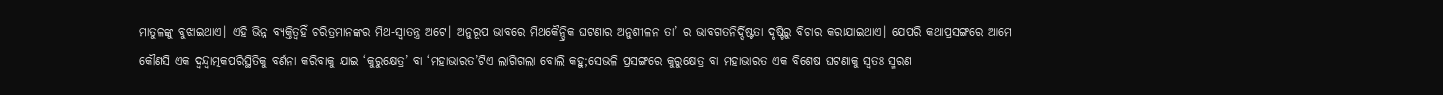ମାତୁଳଙ୍କୁ ବୁଝାଇଥାଏ। ଏହି ଭିନ୍ନ ବ୍ୟକ୍ତିତ୍ଵହିଁ ଚରିତ୍ରମାନଙ୍କର ମିଥ-ସ୍ଵାତନ୍ତ୍ର ଅଟେ। ଅନୁରୂପ ଭାବରେ ମିଥକୈନ୍ଦ୍ରିକ ଘଟଣାର ଅନୁଶୀଳନ ତା’ ର ଭାବଗତନିର୍ଦ୍ଦିଷ୍ଟତା ଦୃଷ୍ଟିରୁ ବିଚାର କରାଯାଇଥାଏ। ଯେପରି କଥାପ୍ରସଙ୍ଗରେ ଆମେ କୌଣସି ଏକ ଦ୍ଵନ୍ଦ୍ୱାତ୍ମକପରିସ୍ଥିତିକୁ ବର୍ଣନା କରିବାକୁ ଯାଇ ‘କୁରୁକ୍ଷେତ୍ର’ ବା ‘ମହାଭାରତ’ଟିଏ ଲାଗିଗଲା ବୋଲି କହୁ;ସେଭଳି ପ୍ରସଙ୍ଗରେ କୁରୁକ୍ଷେତ୍ର ବା ମହାଭାରତ ଏକ ବିଶେଷ ଘଟଣାକୁ ସ୍ଵତଃ ସ୍ମରଣ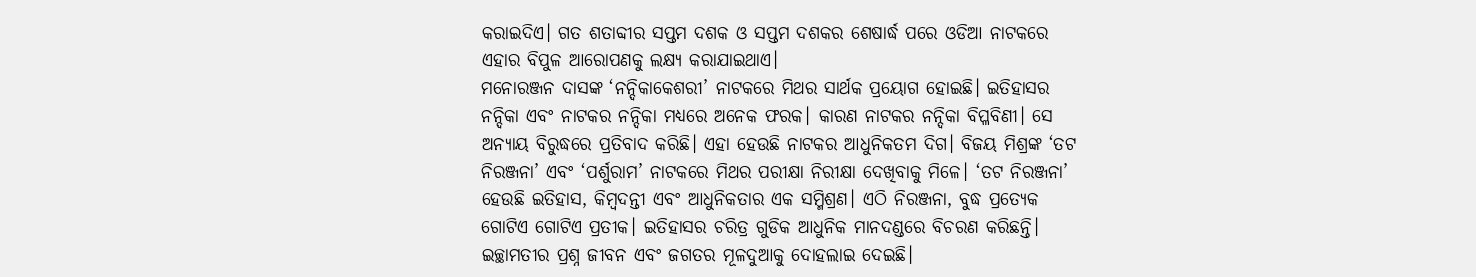କରାଇଦିଏ। ଗତ ଶତାବ୍ଦୀର ସପ୍ତମ ଦଶକ ଓ ସପ୍ତମ ଦଶକର ଶେଷାର୍ଦ୍ଧ ପରେ ଓଡିଆ ନାଟକରେ ଏହାର ବିପୁଳ ଆରୋପଣକୁ ଲକ୍ଷ୍ୟ କରାଯାଇଥାଏ।
ମନୋରଞ୍ଜନ ଦାସଙ୍କ ‘ନନ୍ଦିକାକେଶରୀ’ ନାଟକରେ ମିଥର ସାର୍ଥକ ପ୍ରୟୋଗ ହୋଇଛି। ଇତିହାସର ନନ୍ଦିକା ଏବଂ ନାଟକର ନନ୍ଦିକା ମଧ୍ୟରେ ଅନେକ ଫରକ। କାରଣ ନାଟକର ନନ୍ଦିକା ବିପ୍ଳବିଣୀ। ସେ ଅନ୍ୟାୟ ବିରୁଦ୍ଧରେ ପ୍ରତିବାଦ କରିଛି। ଏହା ହେଉଛି ନାଟକର ଆଧୁନିକତମ ଦିଗ। ବିଜୟ ମିଶ୍ରଙ୍କ ‘ତଟ ନିରଞ୍ଜନା’ ଏବଂ ‘ପର୍ଶୁରାମ’ ନାଟକରେ ମିଥର ପରୀକ୍ଷା ନିରୀକ୍ଷା ଦେଖିବାକୁ ମିଳେ। ‘ତଟ ନିରଞ୍ଜନା’ ହେଉଛି ଇତିହାସ, କିମ୍ବଦନ୍ତୀ ଏବଂ ଆଧୁନିକତାର ଏକ ସମ୍ମିଶ୍ରଣ। ଏଠି ନିରଞ୍ଜନା, ବୁଦ୍ଧ ପ୍ରତ୍ୟେକ ଗୋଟିଏ ଗୋଟିଏ ପ୍ରତୀକ। ଇତିହାସର ଚରିତ୍ର ଗୁଡିକ ଆଧୁନିକ ମାନଦଣ୍ଡରେ ବିଚରଣ କରିଛନ୍ତି। ଇଚ୍ଛାମତୀର ପ୍ରଶ୍ନ ଜୀବନ ଏବଂ ଜଗତର ମୂଳଦୁଆକୁ ଦୋହଲାଇ ଦେଇଛି।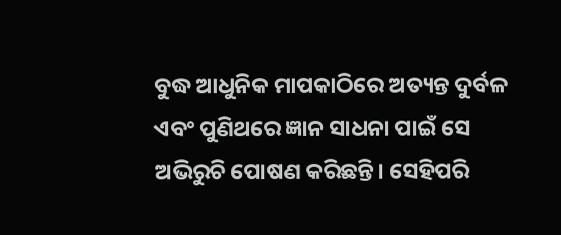ବୁଦ୍ଧ ଆଧୁନିକ ମାପକାଠିରେ ଅତ୍ୟନ୍ତ ଦୁର୍ବଳ ଏବଂ ପୁଣିଥରେ ଜ୍ଞାନ ସାଧନା ପାଇଁ ସେ ଅଭିରୁଚି ପୋଷଣ କରିଛନ୍ତି। ସେହିପରି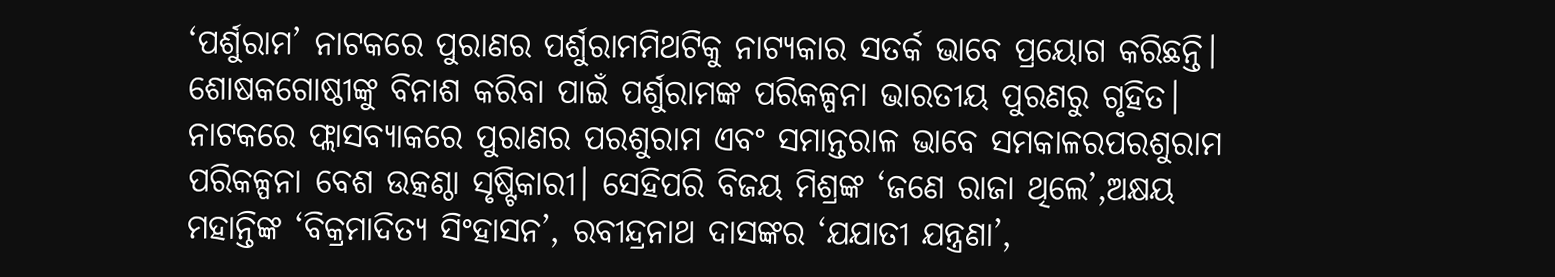‘ପର୍ଶୁରାମ’ ନାଟକରେ ପୁରାଣର ପର୍ଶୁରାମମିଥଟିକୁ ନାଟ୍ୟକାର ସତର୍କ ଭାବେ ପ୍ରୟୋଗ କରିଛନ୍ତି। ଶୋଷକଗୋଷ୍ଠୀଙ୍କୁ ବିନାଶ କରିବା ପାଇଁ ପର୍ଶୁରାମଙ୍କ ପରିକଳ୍ପନା ଭାରତୀୟ ପୁରଣରୁ ଗୃହିତ। ନାଟକରେ ଫ୍ଲାସବ୍ୟାକରେ ପୁରାଣର ପରଶୁରାମ ଏବଂ ସମାନ୍ତରାଳ ଭାବେ ସମକାଳରପରଶୁରାମ ପରିକଳ୍ପନା ବେଶ ଉତ୍କଣ୍ଠା ସୃଷ୍ଟିକାରୀ। ସେହିପରି ବିଜୟ ମିଶ୍ରଙ୍କ ‘ଜଣେ ରାଜା ଥିଲେ’,ଅକ୍ଷୟ ମହାନ୍ତିଙ୍କ ‘ବିକ୍ରମାଦିତ୍ୟ ସିଂହାସନ’, ରବୀନ୍ଦ୍ରନାଥ ଦାସଙ୍କର ‘ଯଯାତୀ ଯନ୍ତ୍ରଣା’,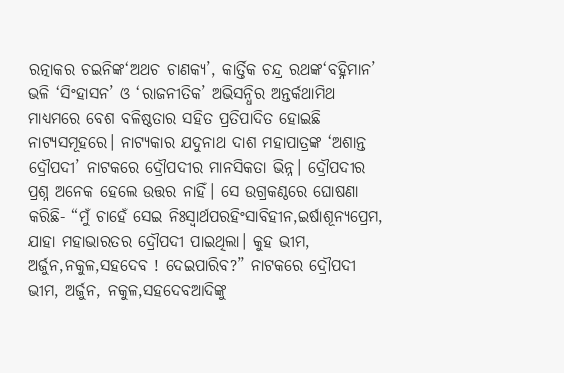ରତ୍ନାକର ଚଇନିଙ୍କ‘ଅଥଚ ଚାଣକ୍ୟ’, କାର୍ତ୍ତିକ ଚନ୍ଦ୍ର ରଥଙ୍କ‘ବହ୍ନିମାନ’ ଭଳି ‘ସିଂହାସନ’ ଓ ‘ରାଜନୀତିକ’ ଅଭିସନ୍ଧିର ଅନ୍ତର୍କଥାମିଥ ମାଧ୍ୟମରେ ବେଶ ବଳିଷ୍ଠତାର ସହିତ ପ୍ରତିପାଦିତ ହୋଇଛି ନାଟ୍ୟସମୂହରେ। ନାଟ୍ୟକାର ଯଦୁନାଥ ଦାଶ ମହାପାତ୍ରଙ୍କ ‘ଅଶାନ୍ତ ଦ୍ରୌପଦୀ’ ନାଟକରେ ଦ୍ରୌପଦୀର ମାନସିକତା ଭିନ୍ନ। ଦ୍ରୌପଦୀର ପ୍ରଶ୍ନ ଅନେକ ହେଲେ ଉତ୍ତର ନାହିଁ। ସେ ଉଗ୍ରକଣ୍ଠରେ ଘୋଷଣା କରିଛି- “ମୁଁ ଚାହେଁ ସେଇ ନିଃସ୍ଵାର୍ଥପରହିଂସାବିହୀନ,ଇର୍ଷାଶୂନ୍ୟପ୍ରେମ, ଯାହା ମହାଭାରତର ଦ୍ରୌପଦୀ ପାଇଥିଲା। କୁହ ଭୀମ, ଅର୍ଜୁନ,ନକୁଳ,ସହଦେବ ! ଦେଇପାରିବ?” ନାଟକରେ ଦ୍ରୌପଦୀ ଭୀମ, ଅର୍ଜୁନ, ନକୁଳ,ସହଦେବଆଦିଙ୍କୁ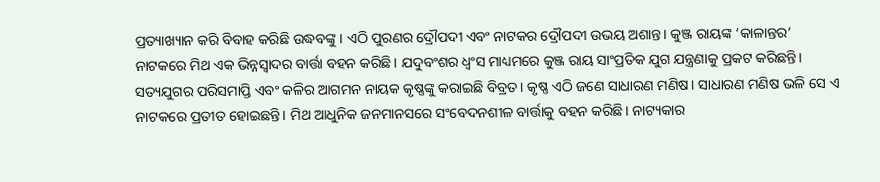ପ୍ରତ୍ୟାଖ୍ୟାନ କରି ବିବାହ କରିଛି ଉଦ୍ଧବଙ୍କୁ। ଏଠି ପୁରଣର ଦ୍ରୌପଦୀ ଏବଂ ନାଟକର ଦ୍ରୌପଦୀ ଉଭୟ ଅଶାନ୍ତ। କୁଞ୍ଜ ରାୟଙ୍କ ‘କାଳାନ୍ତର’ ନାଟକରେ ମିଥ ଏକ ଭିନ୍ନସ୍ଵାଦର ବାର୍ତ୍ତା ବହନ କରିଛି। ଯଦୁବଂଶର ଧ୍ଵଂସ ମାଧ୍ୟମରେ କୁଞ୍ଜ ରାୟ ସାଂପ୍ରତିକ ଯୁଗ ଯନ୍ତ୍ରଣାକୁ ପ୍ରକଟ କରିଛନ୍ତି। ସତ୍ୟଯୁଗର ପରିସମାପ୍ତି ଏବଂ କଳିର ଆଗମନ ନାୟକ କୃଷ୍ଣଙ୍କୁ କରାଇଛି ବିବ୍ରତ। କୃଷ୍ଣ ଏଠି ଜଣେ ସାଧାରଣ ମଣିଷ। ସାଧାରଣ ମଣିଷ ଭଳି ସେ ଏ ନାଟକରେ ପ୍ରତୀତ ହୋଇଛନ୍ତି। ମିଥ ଆଧୁନିକ ଜନମାନସରେ ସଂବେଦନଶୀଳ ବାର୍ତ୍ତାକୁ ବହନ କରିଛି। ନାଟ୍ୟକାର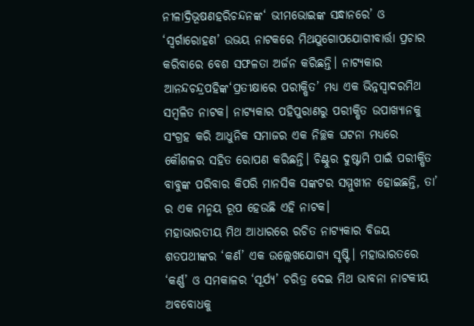ନୀଳାଦ୍ରିଭୂଷଣହରିଚନ୍ଦନଙ୍କ‘ ଭୀମଭୋଇଙ୍କ ସନ୍ଧାନରେ’ ଓ ‘ସ୍ଵର୍ଗାରୋହଣ’ ଉଭୟ ନାଟକରେ ମିଥଯୁଗୋପଯୋଗୀବାର୍ତ୍ତା ପ୍ରଚାର କରିବାରେ ବେଶ ସଫଳତା ଅର୍ଜନ କରିଛନ୍ତି। ନାଟ୍ୟକାର ଆନନ୍ଦଚନ୍ଦ୍ରପହିଙ୍କ‘ପ୍ରତୀକ୍ଷାରେ ପରୀକ୍ଷିତ’ ମଧ୍ୟ ଏକ ଭିନ୍ନସ୍ଵାଦରମିଥ ସମ୍ବଳିତ ନାଟକ। ନାଟ୍ୟକାର ପହିପୁରାଣରୁ ପରୀକ୍ଷିତ ଉପାଖ୍ୟାନକୁ ସଂଗ୍ରହ କରି ଆଧୁନିକ ସମାଜର ଏକ ନିଚ୍ଛକ ଘଟନା ମଧ୍ୟରେ କୌଶଳର ସହିତ ରୋପଣ କରିଛନ୍ତି। ଚିଣ୍ଟୁର ଦୁଷ୍ଟାମି ପାଇଁ ପରୀକ୍ଷିତ ବାବୁଙ୍କ ପରିବାର କିପରି ମାନସିକ ସଙ୍କଟର ସମ୍ମୁଖୀନ ହୋଇଛନ୍ତି, ତା’ ର ଏକ ମନ୍ମୟ ରୂପ ହେଉଛି ଏହି ନାଟକ।
ମହାଭାରତୀୟ ମିଥ ଆଧାରରେ ରଚିତ ନାଟ୍ୟକାର ବିଜୟ ଶତପଥୀଙ୍କର ‘କର୍ଣ’ ଏକ ଉଲ୍ଲେଖଯୋଗ୍ୟ ସୃଷ୍ଟି। ମହାଭାରତରେ ‘କର୍ଣ୍ଣ’ ଓ ସମକାଳର ‘ସୂର୍ଯ୍ୟ’ ଚରିତ୍ର ଦେଇ ମିଥ ଭାବନା ନାଟକୀୟ ଅବବୋଧକୁ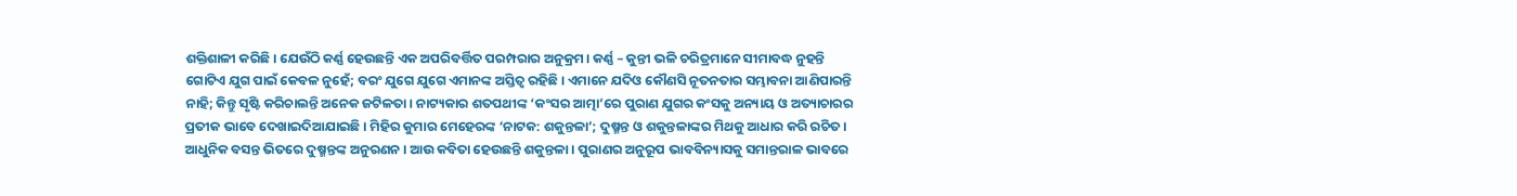ଶକ୍ତିଶାଳୀ କରିଛି। ଯେଉଁଠି କର୍ଣ୍ଣ ହେଉଛନ୍ତି ଏକ ଅପରିବର୍ତ୍ତିତ ପରମ୍ପରାର ଅନୁକ୍ରମ। କର୍ଣ୍ଣ – କୁନ୍ତୀ ଭଳି ଚରିତ୍ରମାନେ ସୀମାବଦ୍ଧ ନୁହନ୍ତି ଗୋଟିଏ ଯୁଗ ପାଇଁ କେବଳ ନୁହେଁ; ବରଂ ଯୁଗେ ଯୁଗେ ଏମାନଙ୍କ ଅସ୍ତିତ୍ଵ ରହିଛି। ଏମାନେ ଯଦିଓ କୌଣସି ନୂତନତାର ସମ୍ଭାବନା ଆଣିପାରନ୍ତି ନାହି; କିନ୍ତୁ ସୃଷ୍ଟି କରିଚାଲନ୍ତି ଅନେକ ଜଟିଳତା। ନାଟ୍ୟକାର ଶତପଥୀଙ୍କ ‘କଂସର ଆତ୍ମା’ରେ ପୁରାଣ ଯୁଗର କଂସକୁ ଅନ୍ୟାୟ ଓ ଅତ୍ୟାଚାରର ପ୍ରତୀକ ଭାବେ ଦେଖାଇଦିଆଯାଇଛି। ମିହିର କୁମାର ମେହେରଙ୍କ ‘ନାଟକ: ଶକୁନ୍ତଳା’; ଦୁଷ୍ମନ୍ତ ଓ ଶକୁନ୍ତଳାଙ୍କର ମିଥକୁ ଆଧାର କରି ରଚିତ। ଆଧୁନିକ ବସନ୍ତ ଭିତରେ ଦୁଷ୍ମନ୍ତଙ୍କ ଅନୁରଣନ। ଆଉ କବିତା ହେଉଛନ୍ତି ଶକୁନ୍ତଳା। ପୁରାଣର ଅନୁରୂପ ଭାବବିନ୍ୟାସକୁ ସମାନ୍ତରାଳ ଭାବରେ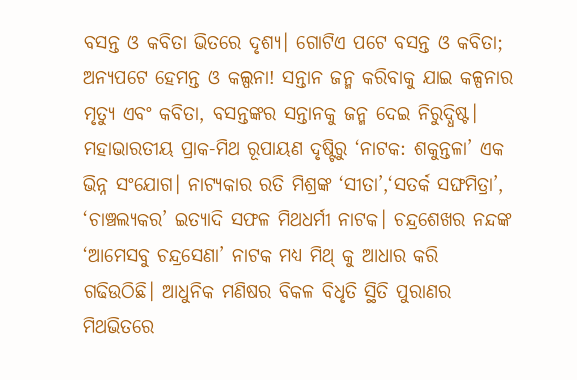ବସନ୍ତ ଓ କବିତା ଭିତରେ ଦୃଶ୍ୟ। ଗୋଟିଏ ପଟେ ବସନ୍ତ ଓ କବିତା; ଅନ୍ୟପଟେ ହେମନ୍ତ ଓ କଲ୍ପନା! ସନ୍ତାନ ଜନ୍ମ କରିବାକୁ ଯାଇ କଳ୍ପନାର ମୃତ୍ୟୁ ଏବଂ କବିତା, ବସନ୍ତଙ୍କର ସନ୍ତାନକୁ ଜନ୍ମ ଦେଇ ନିରୁଦ୍ଧିଷ୍ଟ। ମହାଭାରତୀୟ ପ୍ରାକ-ମିଥ ରୂପାୟଣ ଦୃଷ୍ଟିରୁ ‘ନାଟକ: ଶକୁନ୍ତଳା’ ଏକ ଭିନ୍ନ ସଂଯୋଗ। ନାଟ୍ୟକାର ରତି ମିଶ୍ରଙ୍କ ‘ସୀତା’,‘ସତର୍କ ସଙ୍ଘମିତ୍ରା’, ‘ଚାଞ୍ଚଲ୍ୟକର’ ଇତ୍ୟାଦି ସଫଳ ମିଥଧର୍ମୀ ନାଟକ। ଚନ୍ଦ୍ରଶେଖର ନନ୍ଦଙ୍କ ‘ଆମେସବୁ ଚନ୍ଦ୍ରସେଣା’ ନାଟକ ମଧ୍ୟ ମିଥ୍ କୁ ଆଧାର କରି ଗଢିଉଠିଛି। ଆଧୁନିକ ମଣିଷର ବିକଳ ବିଧୃତି ସ୍ଥିତି ପୁରାଣର ମିଥଭିତରେ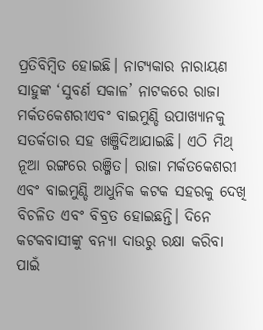ପ୍ରତିବିମ୍ବିତ ହୋଇଛି। ନାଟ୍ୟକାର ନାରାୟଣ ସାହୁଙ୍କ ‘ସୁବର୍ଣ ସକାଳ’ ନାଟକରେ ରାଜା ମର୍କତକେଶରୀଏବଂ ବାଇମୁଣ୍ଡି ଉପାଖ୍ୟାନକୁ ସତର୍କତାର ସହ ଖଞ୍ଜିଦିଆଯାଇଛି। ଏଠି ମିଥ୍ ନୂଆ ରଙ୍ଗରେ ରଞ୍ଜିତ। ରାଜା ମର୍କତକେଶରୀ ଏବଂ ବାଇମୁଣ୍ଡି ଆଧୁନିକ କଟକ ସହରକୁ ଦେଖି ବିଚଳିତ ଏବଂ ବିବ୍ରତ ହୋଇଛନ୍ତି। ଦିନେ କଟକବାସୀଙ୍କୁ ବନ୍ୟା ଦାଉରୁ ରକ୍ଷା କରିବା ପାଇଁ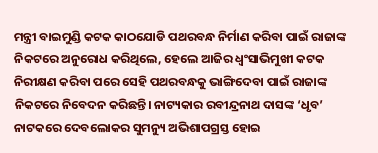ମନ୍ତ୍ରୀ ବାଇମୁଣ୍ଡି କଟକ କାଠଯୋଡି ପଥରବନ୍ଧ ନିର୍ମାଣ କରିବା ପାଇଁ ରାଜାଙ୍କ ନିକଟରେ ଅନୁରୋଧ କରିଥିଲେ, ହେଲେ ଆଜିର ଧ୍ଵଂସାଭିମୁଖୀ କଟକ ନିରୀକ୍ଷଣ କରିବା ପରେ ସେହି ପଥରବନ୍ଧକୁ ଭାଙ୍ଗିଦେବା ପାଇଁ ରାଜାଙ୍କ ନିକଟରେ ନିବେଦନ କରିଛନ୍ତି। ନାଟ୍ୟକାର ରବୀନ୍ଦ୍ରନାଥ ଦାସଙ୍କ ‘ଧୃବ’ ନାଟକରେ ଦେବଲୋକର ସୁମନ୍ୟୁ ଅଭିଶାପଗ୍ରସ୍ତ ହୋଇ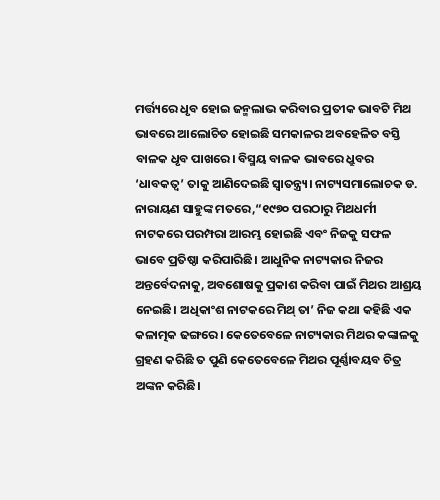ମର୍ତ୍ତ୍ୟରେ ଧୃବ ହୋଇ ଜନ୍ମଲାଭ କରିବାର ପ୍ରତୀକ ଭାବଟି ମିଥ ଭାବରେ ଆଲୋଚିତ ହୋଇଛି ସମକାଳର ଅବହେଳିତ ବସ୍ତି ବାଳକ ଧୃବ ପାଖରେ। ବିସ୍ମୟ ବାଳକ ଭାବରେ ଧ୍ରୁବର ‘ଧାବକତ୍ଵ’ ତାକୁ ଆଣିଦେଇଛି ସ୍ଵାତନ୍ତ୍ର୍ୟ। ନାଟ୍ୟସମାଲୋଚକ ଡ. ନାରାୟଣ ସାହୁଙ୍କ ମତରେ,“୧୯୭୦ ପରଠାରୁ ମିଥଧର୍ମୀ ନାଟକରେ ପରମ୍ପରା ଆରମ୍ଭ ହୋଇଛି ଏବଂ ନିଜକୁ ସଫଳ ଭାବେ ପ୍ରତିଷ୍ଠା କରିପାରିଛି। ଆଧୁନିକ ନାଟ୍ୟକାର ନିଜର ଅନ୍ତର୍ବେଦନାକୁ, ଅବଶୋଷକୁ ପ୍ରକାଶ କରିବା ପାଇଁ ମିଥର ଆଶ୍ରୟ ନେଇଛି। ଅଧିକାଂଶ ନାଟକରେ ମିଥ୍ ତା’ ନିଜ କଥା କହିଛି ଏକ କଳାତ୍ମକ ଢଙ୍ଗରେ। କେତେବେଳେ ନାଟ୍ୟକାର ମିଥର କଙ୍କାଳକୁ ଗ୍ରହଣ କରିଛି ତ ପୁଣି କେତେବେଳେ ମିଥର ପୂର୍ଣ୍ଣାବୟବ ଚିତ୍ର ଅଙ୍କନ କରିଛି।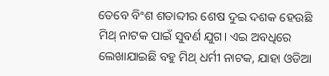ତେବେ ବିଂଶ ଶତାବ୍ଦୀର ଶେଷ ଦୁଇ ଦଶକ ହେଉଛି ମିଥ୍ ନାଟକ ପାଇଁ ସୁବର୍ଣ ଯୁଗ। ଏଇ ଅବଧିରେ ଲେଖାଯାଇଛି ବହୁ ମିଥ୍ ଧର୍ମୀ ନାଟକ, ଯାହା ଓଡିଆ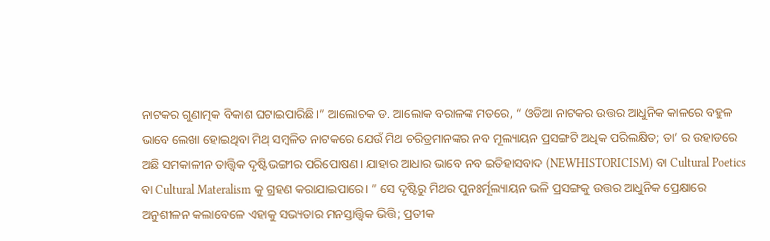ନାଟକର ଗୁଣାତ୍ମକ ବିକାଶ ଘଟାଇପାରିଛି।” ଆଲୋଚକ ଡ. ଆଲୋକ ବରାଳଙ୍କ ମତରେ, “ ଓଡିଆ ନାଟକର ଉତ୍ତର ଆଧୁନିକ କାଳରେ ବହୁଳ ଭାବେ ଲେଖା ହୋଇଥିବା ମିଥ୍ ସମ୍ବଳିତ ନାଟକରେ ଯେଉଁ ମିଥ ଚରିତ୍ରମାନଙ୍କର ନବ ମୂଲ୍ୟାୟନ ପ୍ରସଙ୍ଗଟି ଅଧିକ ପରିଲକ୍ଷିତ; ତା’ ର ଉହାଡରେ ଅଛି ସମକାଳୀନ ତାତ୍ତ୍ଵିକ ଦୃଷ୍ଟିଭଙ୍ଗୀର ପରିପୋଷଣ। ଯାହାର ଆଧାର ଭାବେ ନବ ଇତିହାସବାଦ (NEWHISTORICISM) ବା Cultural Poetics ବା Cultural Materalism କୁ ଗ୍ରହଣ କରାଯାଇପାରେ। ” ସେ ଦୃଷ୍ଟିରୁ ମିଥର ପୁନଃର୍ମୂଲ୍ୟାୟନ ଭଳି ପ୍ରସଙ୍ଗକୁ ଉତ୍ତର ଆଧୁନିକ ପ୍ରେକ୍ଷାରେ ଅନୁଶୀଳନ କଲାବେଳେ ଏହାକୁ ସଭ୍ୟତାର ମନସ୍ତାତ୍ତ୍ଵିକ ଭିତ୍ତି; ପ୍ରତୀକ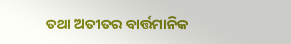ତଥା ଅତୀତର ବାର୍ତ୍ତମାନିକ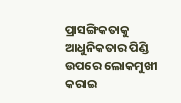ପ୍ରାସଙ୍ଗିକତାକୁ ଆଧୁନିକତାର ପିଣ୍ଡି ଉପରେ ଲୋକମୁଖୀ କରାଇ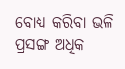ବୋଧ୍ୟ କରିବା ଭଳି ପ୍ରସଙ୍ଗ ଅଧିକ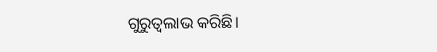ଗୁରୁତ୍ଵଲାଭ କରିଛି।